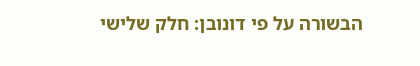הבשורה על פי דונובן: חלק שלישי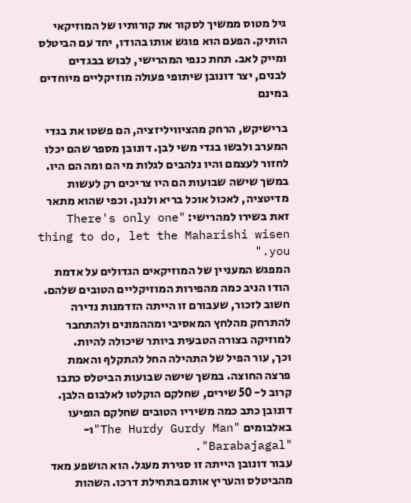גיל מטוס ממשיך לסקור את קורותיו של המוזיקאי הותיק. הפעם הוא פוגש אותו בהודו, יחד עם הביטלס ומייק לאב. תחת כנפי המהרישי, לבוש בבגדים לבנים, יצר דונובן שיתופי פעולה מוזיקליים מיוחדים במינם

ברישיקש, הרחק מהציוויליזציה, הם פשטו את בגדי המערב ולבשו בגדי משי לבן. דונובן מספר שהם יכלו לחזור לעצמם והיו נלהבים לגלות מי הם ומה הם היו. במשך שישה שבועות הם היו צריכים רק לעשות מדיטציה, לאכול אוכל בריא ולנגן. וכפי שהוא מתאר זאת בשירו למהרישי: "There's only one thing to do, let the Maharishi wisen you."
המפגש המעניין של המוזיקאים הגדולים על אדמת הודו הניב כמה מהפירות המוזיקליים הטובים שלהם. חשוב לזכור, שעבורם זו הייתה הזדמנות נדירה להתרחק מהלחץ המאסיבי ומההמונים ולהתחבר למוזיקה בצורה הטבעית ביותר שיכולה להיות.
וכך, עור הפיל של התהילה החל להתקלף והאמת פרצה החוצה. במשך שישה שבועות הביטלס כתבו קרוב ל- 50 שירים, שחלקם הוקלטו לאלבום הלבן. דונובן כתב כמה משיריו הטובים שחלקם הופיעו באלבומים "The Hurdy Gurdy Man"ו- "Barabajagal".
עבור דונובן הייתה זו סגירת מעגל. הוא הושפע מאד מהביטלס והעריץ אותם בתחילת דרכו. השהות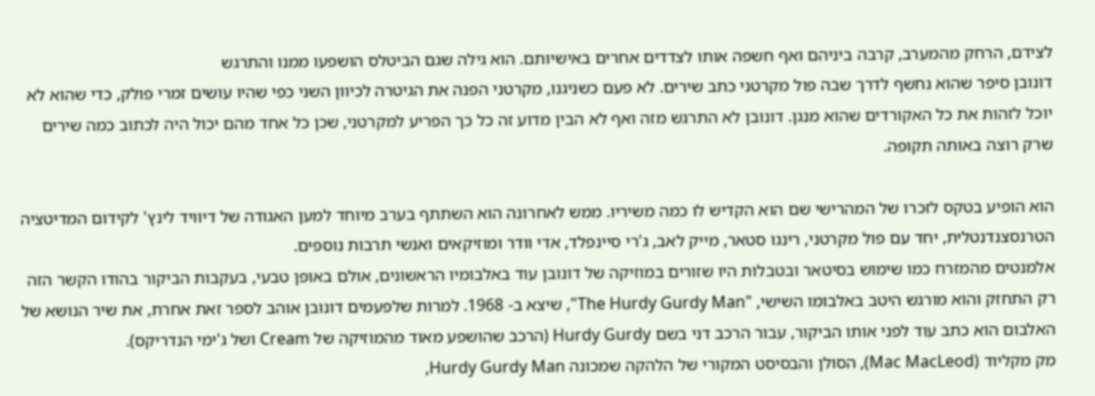לצידם, הרחק מהמערב, קרבה ביניהם ואף חשפה אותו לצדדים אחרים באישיותם. הוא גילה שגם הביטלס הושפעו ממנו והתרגש
דונובן סיפר שהוא נחשף לדרך שבה פול מקרטני כתב שירים. לא פעם כשניגנו, מקרטני הפנה את הגיטרה לכיוון השני כפי שהיו עושים זמרי פולק, כדי שהוא לא יוכל לזהות את כל האקורדים שהוא מנגן. דונובן לא התרגש מזה ואף לא הבין מדוע זה כל כך הפריע למקרטני, שכן כל אחד מהם יכול היה לכתוב כמה שירים שרק רוצה באותה תקופה.

הוא הופיע בטקס לזכרו של המהרישי שם הוא הקדיש לו כמה משיריו. ממש לאחרונה הוא השתתף בערב מיוחד למען האגודה של דיוויד לינץ' לקידום המדיטציה הטרנסצנדנטלית, יחד עם פול מקרטני, רינגו סטאר, מייק לאב, ג'רי סיינפלד, אדי וודר ומוזיקאים ואנשי תרבות נוספים.
אלמנטים מהמזרח כמו שימוש בסיטאר ובטבלות היו שזורים במוזיקה של דונובן עוד באלבומיו הראשונים, אולם באופן טבעי, בעקבות הביקור בהודו הקשר הזה רק התחזק והוא מורגש היטב באלבומו השישי, "The Hurdy Gurdy Man", שיצא ב- 1968. למרות שלפעמים דונובן אוהב לספר זאת אחרת, את שיר הנושא של האלבום הוא כתב עוד לפני אותו הביקור, עבור הרכב דני בשם Hurdy Gurdy (הרכב שהושפע מאוד מהמוזיקה של Cream ושל ג'ימי הנדריקס).
מק מקליוד (Mac MacLeod), הסולן והבסיסט המקורי של הלהקה שמכונה Hurdy Gurdy Man,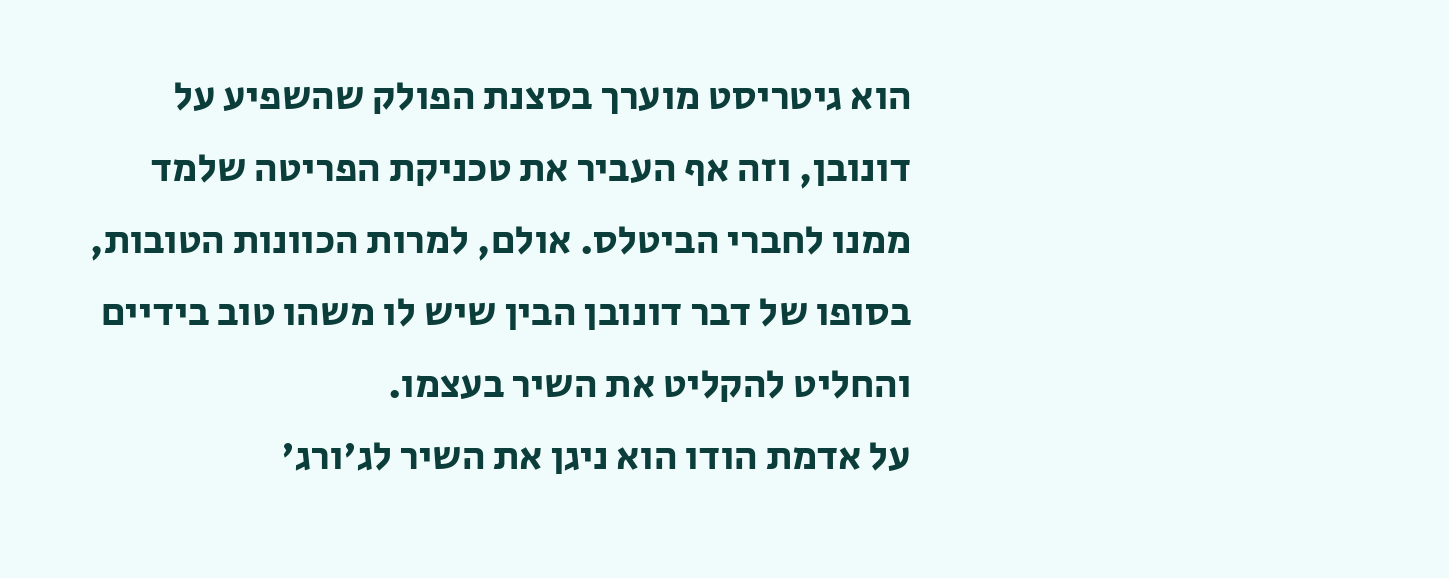הוא גיטריסט מוערך בסצנת הפולק שהשפיע על דונובן, וזה אף העביר את טכניקת הפריטה שלמד ממנו לחברי הביטלס. אולם, למרות הכוונות הטובות, בסופו של דבר דונובן הבין שיש לו משהו טוב בידיים והחליט להקליט את השיר בעצמו.
על אדמת הודו הוא ניגן את השיר לג'ורג'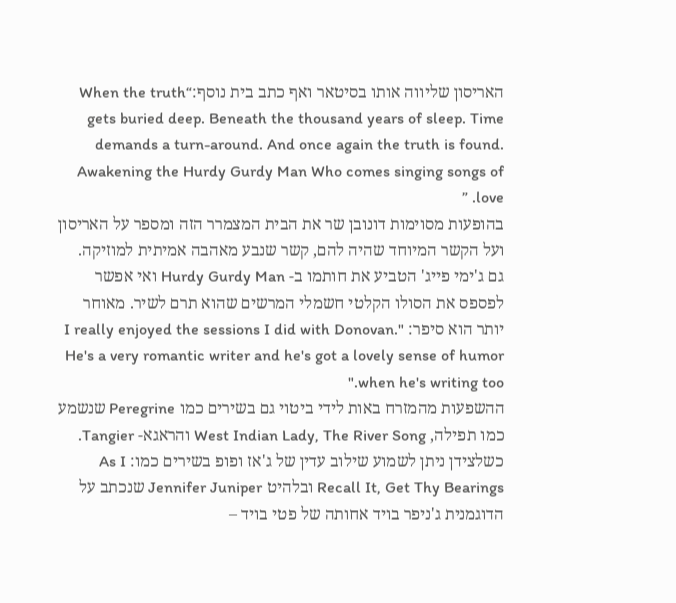האריסון שליווה אותו בסיטאר ואף כתב בית נוסף:“When the truth gets buried deep. Beneath the thousand years of sleep. Time demands a turn-around. And once again the truth is found. Awakening the Hurdy Gurdy Man Who comes singing songs of love. ”
בהופעות מסוימות דונובן שר את הבית המצמרר הזה ומספר על האריסון ועל הקשר המיוחד שהיה להם, קשר שנבע מאהבה אמיתית למוזיקה.
גם ג'ימי פייג' הטביע את חותמו ב- Hurdy Gurdy Man ואי אפשר לפספס את הסולו הקלטי חשמלי המרשים שהוא תרם לשיר. מאוחר יותר הוא סיפר: "I really enjoyed the sessions I did with Donovan. He's a very romantic writer and he's got a lovely sense of humor when he's writing too."
ההשפעות מהמזרח באות לידי ביטוי גם בשירים כמו Peregrine שנשמע כמו תפילה, West Indian Lady, The River Song והראגא- Tangier. כשלצידן ניתן לשמוע שילוב עדין של ג'אז ופופ בשירים כמו: As I Recall It, Get Thy Bearings ובלהיט Jennifer Juniper שנכתב על הדוגמנית ג'ניפר בויד אחותה של פטי בויד –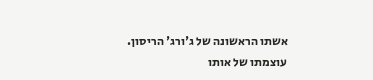אשתו הראשונה של ג'ורג' הריסון.
עוצמתו של אותו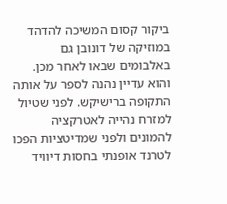ביקור קסום המשיכה להדהד במוזיקה של דונובן גם באלבומים שבאו לאחר מכן. והוא עדיין נהנה לספר על אותה התקופה ברישיקש. לפני שטיול למזרח נהייה לאטרקציה להמונים ולפני שמדיטציות הפכו לטרנד אופנתי בחסות דיוויד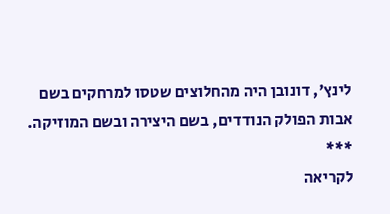לינץ', דונובן היה מהחלוצים שטסו למרחקים בשם אבות הפולק הנודדים, בשם היצירה ובשם המוזיקה.
***
לקריאה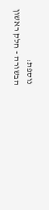נוספת:
הבשורה - חלק ראשון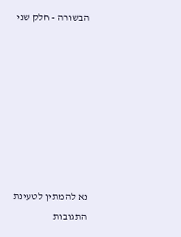הבשורה - חלק שני








נא להמתין לטעינת התגובות